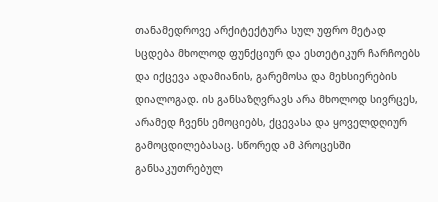თანამედროვე არქიტექტურა სულ უფრო მეტად სცდება მხოლოდ ფუნქციურ და ესთეტიკურ ჩარჩოებს და იქცევა ადამიანის, გარემოსა და მეხსიერების დიალოგად. ის განსაზღვრავს არა მხოლოდ სივრცეს, არამედ ჩვენს ემოციებს, ქცევასა და ყოველდღიურ გამოცდილებასაც. სწორედ ამ პროცესში განსაკუთრებულ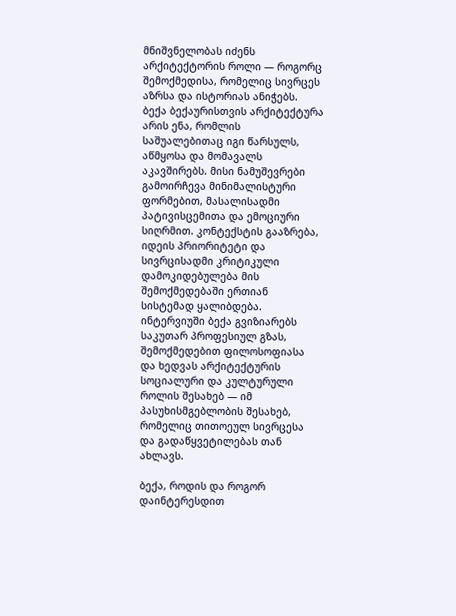მნიშვნელობას იძენს არქიტექტორის როლი — როგორც შემოქმედისა, რომელიც სივრცეს აზრსა და ისტორიას ანიჭებს.
ბექა ბექაურისთვის არქიტექტურა არის ენა, რომლის საშუალებითაც იგი წარსულს, აწმყოსა და მომავალს აკავშირებს. მისი ნამუშევრები გამოირჩევა მინიმალისტური ფორმებით, მასალისადმი პატივისცემითა და ემოციური სიღრმით. კონტექსტის გააზრება, იდეის პრიორიტეტი და სივრცისადმი კრიტიკული დამოკიდებულება მის შემოქმედებაში ერთიან სისტემად ყალიბდება.
ინტერვიუში ბექა გვიზიარებს საკუთარ პროფესიულ გზას, შემოქმედებით ფილოსოფიასა და ხედვას არქიტექტურის სოციალური და კულტურული როლის შესახებ — იმ პასუხისმგებლობის შესახებ, რომელიც თითოეულ სივრცესა და გადაწყვეტილებას თან ახლავს.

ბექა, როდის და როგორ დაინტერესდით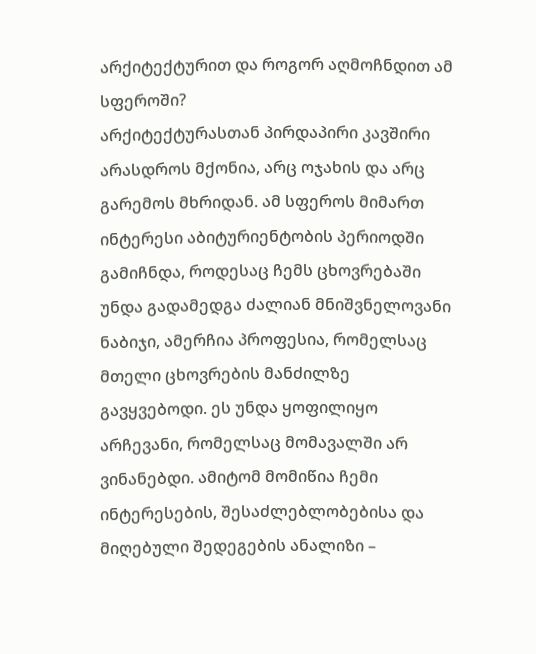არქიტექტურით და როგორ აღმოჩნდით ამ სფეროში?
არქიტექტურასთან პირდაპირი კავშირი არასდროს მქონია, არც ოჯახის და არც გარემოს მხრიდან. ამ სფეროს მიმართ ინტერესი აბიტურიენტობის პერიოდში გამიჩნდა, როდესაც ჩემს ცხოვრებაში უნდა გადამედგა ძალიან მნიშვნელოვანი ნაბიჯი, ამერჩია პროფესია, რომელსაც მთელი ცხოვრების მანძილზე გავყვებოდი. ეს უნდა ყოფილიყო არჩევანი, რომელსაც მომავალში არ ვინანებდი. ამიტომ მომიწია ჩემი ინტერესების, შესაძლებლობებისა და მიღებული შედეგების ანალიზი –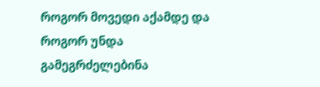როგორ მოვედი აქამდე და როგორ უნდა გამეგრძელებინა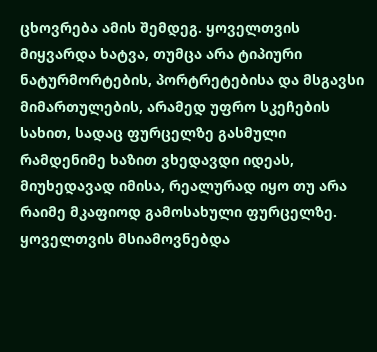ცხოვრება ამის შემდეგ. ყოველთვის მიყვარდა ხატვა, თუმცა არა ტიპიური ნატურმორტების, პორტრეტებისა და მსგავსი მიმართულების, არამედ უფრო სკეჩების სახით, სადაც ფურცელზე გასმული რამდენიმე ხაზით ვხედავდი იდეას, მიუხედავად იმისა, რეალურად იყო თუ არა რაიმე მკაფიოდ გამოსახული ფურცელზე. ყოველთვის მსიამოვნებდა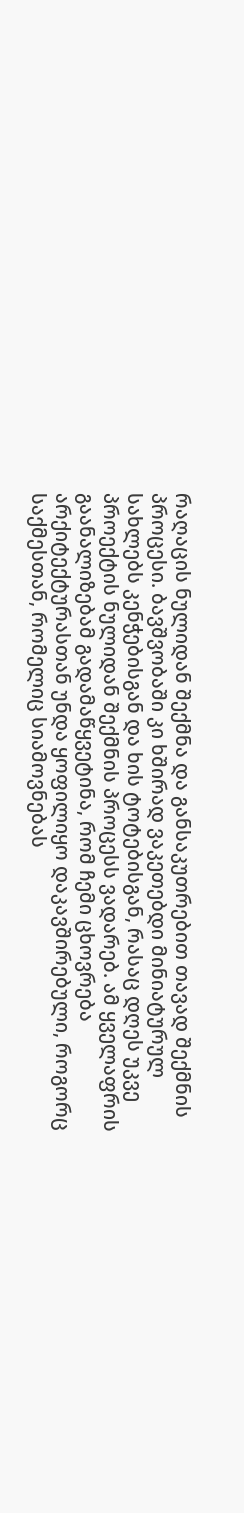რაღაცის ნულიდან შექმნა და განსაკუთრებით თავად შექმნის პროცესი. ბავშვობაში კი ხშირად ვაკეთებდი მინიატურულ სახლებს კენჭებისგან და ხის ტოტებისგან, რასაც დღეს უკვე პროექტის ნულიდან შექმნის პროცესს ვადარებ. ამ ყველაფრის გაანალიზებამ გადამაწყვეტინა, რომ ჩემი ცხოვრება არქიტექტურასთან უნდა ყოფილიყო დაკავშირებული, როგორც საქმესთან, რომელიც სიამოვნებას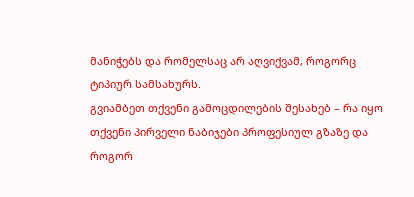მანიჭებს და რომელსაც არ აღვიქვამ, როგორც ტიპიურ სამსახურს.
გვიამბეთ თქვენი გამოცდილების შესახებ – რა იყო თქვენი პირველი ნაბიჯები პროფესიულ გზაზე და როგორ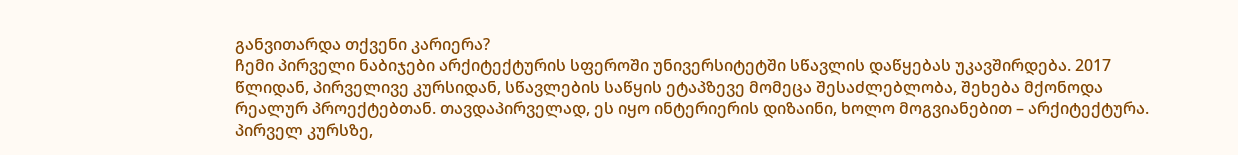განვითარდა თქვენი კარიერა?
ჩემი პირველი ნაბიჯები არქიტექტურის სფეროში უნივერსიტეტში სწავლის დაწყებას უკავშირდება. 2017 წლიდან, პირველივე კურსიდან, სწავლების საწყის ეტაპზევე მომეცა შესაძლებლობა, შეხება მქონოდა რეალურ პროექტებთან. თავდაპირველად, ეს იყო ინტერიერის დიზაინი, ხოლო მოგვიანებით – არქიტექტურა. პირველ კურსზე,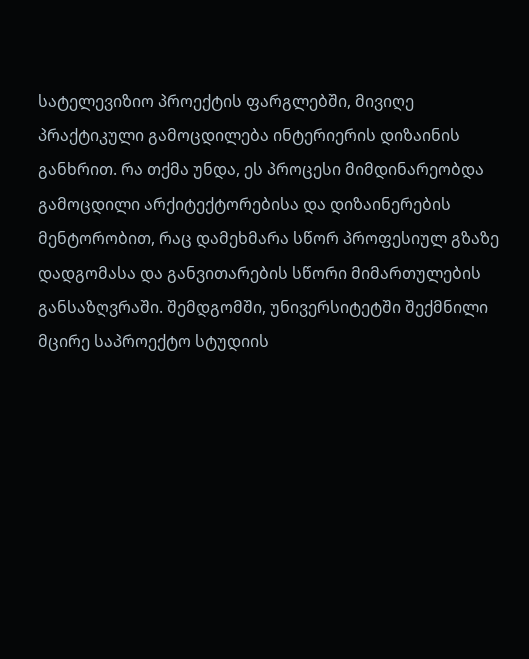სატელევიზიო პროექტის ფარგლებში, მივიღე პრაქტიკული გამოცდილება ინტერიერის დიზაინის განხრით. რა თქმა უნდა, ეს პროცესი მიმდინარეობდა გამოცდილი არქიტექტორებისა და დიზაინერების მენტორობით, რაც დამეხმარა სწორ პროფესიულ გზაზე დადგომასა და განვითარების სწორი მიმართულების განსაზღვრაში. შემდგომში, უნივერსიტეტში შექმნილი მცირე საპროექტო სტუდიის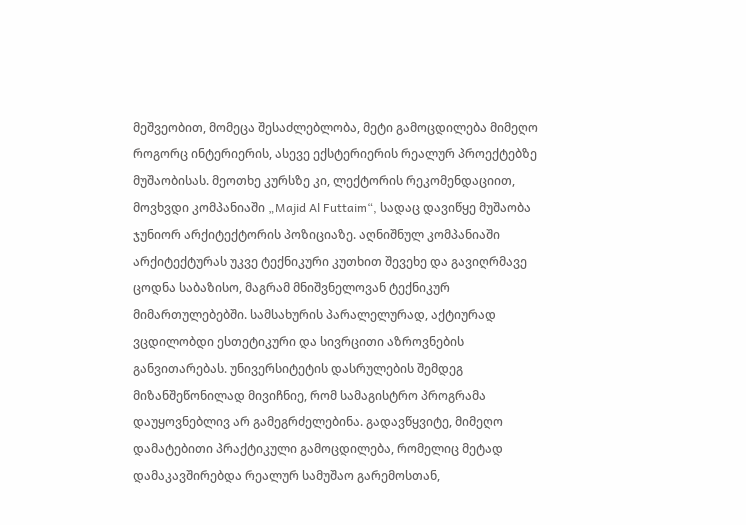მეშვეობით, მომეცა შესაძლებლობა, მეტი გამოცდილება მიმეღო როგორც ინტერიერის, ასევე ექსტერიერის რეალურ პროექტებზე მუშაობისას. მეოთხე კურსზე კი, ლექტორის რეკომენდაციით, მოვხვდი კომპანიაში „Majid Al Futtaim“, სადაც დავიწყე მუშაობა ჯუნიორ არქიტექტორის პოზიციაზე. აღნიშნულ კომპანიაში არქიტექტურას უკვე ტექნიკური კუთხით შევეხე და გავიღრმავე ცოდნა საბაზისო, მაგრამ მნიშვნელოვან ტექნიკურ მიმართულებებში. სამსახურის პარალელურად, აქტიურად ვცდილობდი ესთეტიკური და სივრცითი აზროვნების განვითარებას. უნივერსიტეტის დასრულების შემდეგ მიზანშეწონილად მივიჩნიე, რომ სამაგისტრო პროგრამა დაუყოვნებლივ არ გამეგრძელებინა. გადავწყვიტე, მიმეღო დამატებითი პრაქტიკული გამოცდილება, რომელიც მეტად დამაკავშირებდა რეალურ სამუშაო გარემოსთან,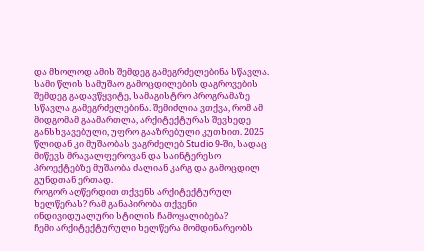და მხოლოდ ამის შემდეგ გამეგრძელებინა სწავლა. სამი წლის სამუშაო გამოცდილების დაგროვების შემდეგ გადავწყვიტე, სამაგისტრო პროგრამაზე სწავლა გამეგრძელებინა. შემიძლია ვთქვა, რომ ამ მიდგომამ გაამართლა, არქიტექტურას შევხედე განსხვავებული, უფრო გააზრებული კუთხით. 2025 წლიდან კი მუშაობას ვაგრძელებ Studio 9-ში, სადაც მიწევს მრავალფეროვან და საინტერესო პროექტებზე მუშაობა ძალიან კარგ და გამოცდილ გუნდთან ერთად.
როგორ აღწერდით თქვენს არქიტექტურულ ხელწერას? რამ განაპირობა თქვენი ინდივიდუალური სტილის ჩამოყალიბება?
ჩემი არქიტექტურული ხელწერა მომდინარეობს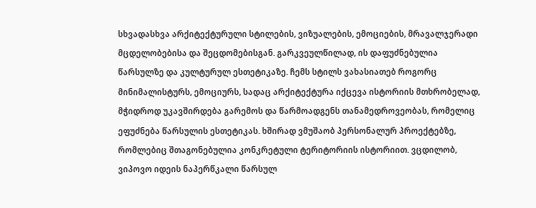სხვადასხვა არქიტექტურული სტილების, ვიზუალების, ემოციების, მრავალჯერადი მცდელობებისა და შეცდომებისგან. გარკვეულწილად, ის დაფუძნებულია წარსულზე და კულტურულ ესთეტიკაზე. ჩემს სტილს ვახასიათებ როგორც მინიმალისტურს, ემოციურს, სადაც არქიტექტურა იქცევა ისტორიის მთხრობელად, მჭიდროდ უკავშირდება გარემოს და წარმოადგენს თანამედროვეობას, რომელიც ეფუძნება წარსულის ესთეტიკას. ხშირად ვმუშაობ პერსონალურ პროექტებზე, რომლებიც შთაგონებულია კონკრეტული ტერიტორიის ისტორიით. ვცდილობ, ვიპოვო იდეის ნაპერწკალი წარსულ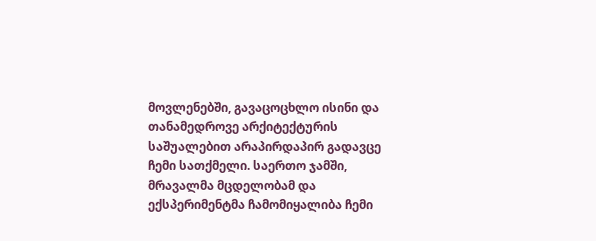მოვლენებში, გავაცოცხლო ისინი და თანამედროვე არქიტექტურის საშუალებით არაპირდაპირ გადავცე ჩემი სათქმელი. საერთო ჯამში, მრავალმა მცდელობამ და ექსპერიმენტმა ჩამომიყალიბა ჩემი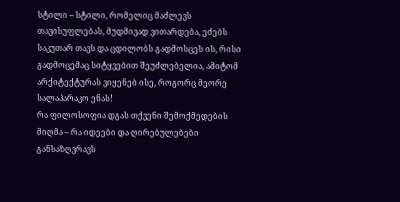სტილი – სტილი, რომელიც მაძლევს თავისუფლებას, მუდმივად ვითარდება, ეძებს საკუთარ თავს და ცდილობს გადმოსცეს ის, რისი გადმოცემაც სიტყვებით შეუძლებელია, ამიტომ არქიტექტურას ვიყენებ ისე, როგორც მეორე სალაპარაკო ენას!
რა ფილოსოფია დგას თქვენი შემოქმედების მიღმა – რა იდეები და ღირებულებები განსაზღვრავს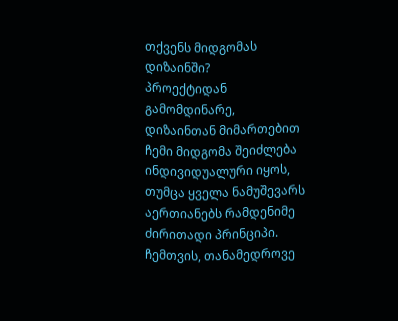თქვენს მიდგომას დიზაინში?
პროექტიდან გამომდინარე, დიზაინთან მიმართებით ჩემი მიდგომა შეიძლება ინდივიდუალური იყოს, თუმცა ყველა ნამუშევარს აერთიანებს რამდენიმე ძირითადი პრინციპი. ჩემთვის, თანამედროვე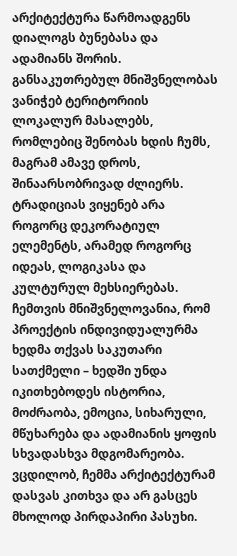არქიტექტურა წარმოადგენს დიალოგს ბუნებასა და ადამიანს შორის. განსაკუთრებულ მნიშვნელობას ვანიჭებ ტერიტორიის ლოკალურ მასალებს, რომლებიც შენობას ხდის ჩუმს, მაგრამ ამავე დროს, შინაარსობრივად ძლიერს. ტრადიციას ვიყენებ არა როგორც დეკორატიულ ელემენტს, არამედ როგორც იდეას, ლოგიკასა და კულტურულ მეხსიერებას. ჩემთვის მნიშვნელოვანია, რომ პროექტის ინდივიდუალურმა ხედმა თქვას საკუთარი სათქმელი – ხედში უნდა იკითხებოდეს ისტორია, მოძრაობა, ემოცია, სიხარული, მწუხარება და ადამიანის ყოფის სხვადასხვა მდგომარეობა. ვცდილობ, ჩემმა არქიტექტურამ დასვას კითხვა და არ გასცეს მხოლოდ პირდაპირი პასუხი.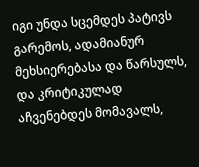იგი უნდა სცემდეს პატივს გარემოს, ადამიანურ მეხსიერებასა და წარსულს, და კრიტიკულად აჩვენებდეს მომავალს,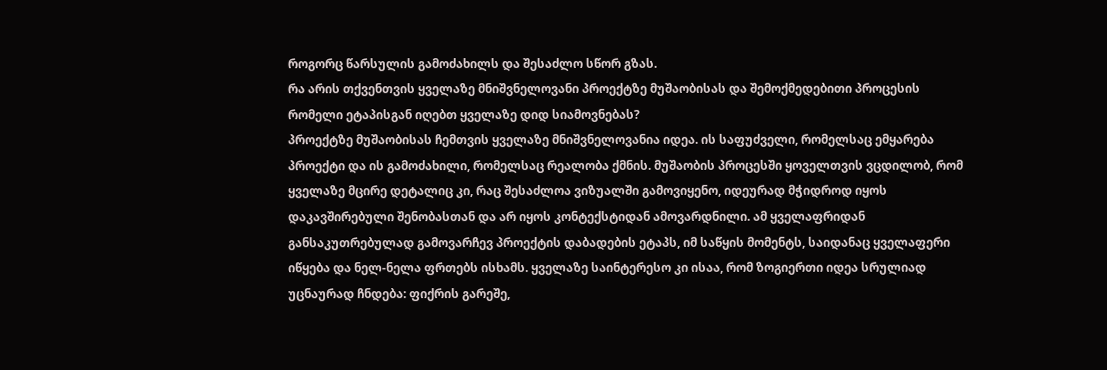როგორც წარსულის გამოძახილს და შესაძლო სწორ გზას.
რა არის თქვენთვის ყველაზე მნიშვნელოვანი პროექტზე მუშაობისას და შემოქმედებითი პროცესის რომელი ეტაპისგან იღებთ ყველაზე დიდ სიამოვნებას?
პროექტზე მუშაობისას ჩემთვის ყველაზე მნიშვნელოვანია იდეა. ის საფუძველი, რომელსაც ემყარება პროექტი და ის გამოძახილი, რომელსაც რეალობა ქმნის. მუშაობის პროცესში ყოველთვის ვცდილობ, რომ ყველაზე მცირე დეტალიც კი, რაც შესაძლოა ვიზუალში გამოვიყენო, იდეურად მჭიდროდ იყოს დაკავშირებული შენობასთან და არ იყოს კონტექსტიდან ამოვარდნილი. ამ ყველაფრიდან განსაკუთრებულად გამოვარჩევ პროექტის დაბადების ეტაპს, იმ საწყის მომენტს, საიდანაც ყველაფერი იწყება და ნელ-ნელა ფრთებს ისხამს. ყველაზე საინტერესო კი ისაა, რომ ზოგიერთი იდეა სრულიად უცნაურად ჩნდება: ფიქრის გარეშე,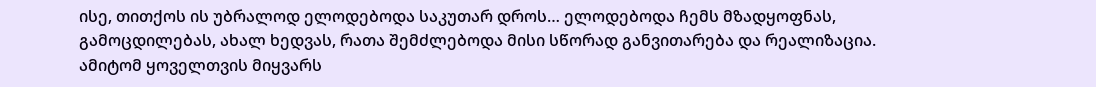ისე, თითქოს ის უბრალოდ ელოდებოდა საკუთარ დროს… ელოდებოდა ჩემს მზადყოფნას, გამოცდილებას, ახალ ხედვას, რათა შემძლებოდა მისი სწორად განვითარება და რეალიზაცია. ამიტომ ყოველთვის მიყვარს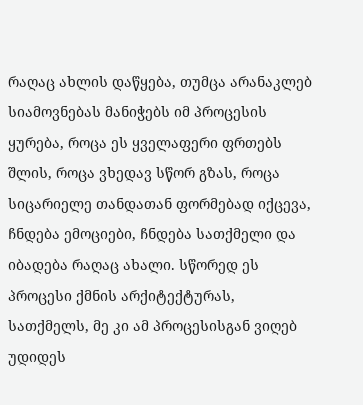რაღაც ახლის დაწყება, თუმცა არანაკლებ სიამოვნებას მანიჭებს იმ პროცესის ყურება, როცა ეს ყველაფერი ფრთებს შლის, როცა ვხედავ სწორ გზას, როცა სიცარიელე თანდათან ფორმებად იქცევა, ჩნდება ემოციები, ჩნდება სათქმელი და იბადება რაღაც ახალი. სწორედ ეს პროცესი ქმნის არქიტექტურას, სათქმელს, მე კი ამ პროცესისგან ვიღებ უდიდეს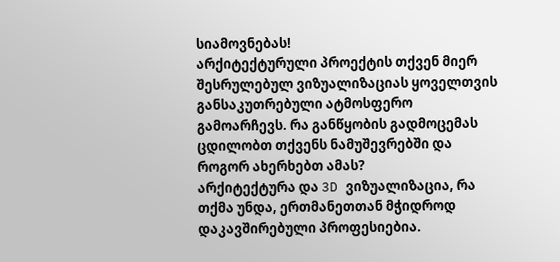სიამოვნებას!
არქიტექტურული პროექტის თქვენ მიერ შესრულებულ ვიზუალიზაციას ყოველთვის განსაკუთრებული ატმოსფერო გამოარჩევს. რა განწყობის გადმოცემას ცდილობთ თქვენს ნამუშევრებში და როგორ ახერხებთ ამას?
არქიტექტურა და 3D ვიზუალიზაცია, რა თქმა უნდა, ერთმანეთთან მჭიდროდ დაკავშირებული პროფესიებია.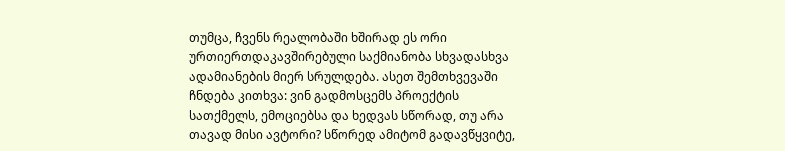თუმცა, ჩვენს რეალობაში ხშირად ეს ორი ურთიერთდაკავშირებული საქმიანობა სხვადასხვა ადამიანების მიერ სრულდება. ასეთ შემთხვევაში ჩნდება კითხვა: ვინ გადმოსცემს პროექტის სათქმელს, ემოციებსა და ხედვას სწორად, თუ არა თავად მისი ავტორი? სწორედ ამიტომ გადავწყვიტე,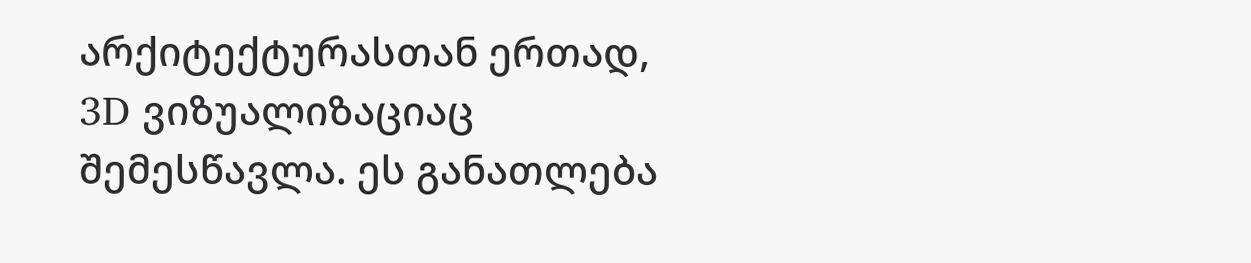არქიტექტურასთან ერთად, 3D ვიზუალიზაციაც შემესწავლა. ეს განათლება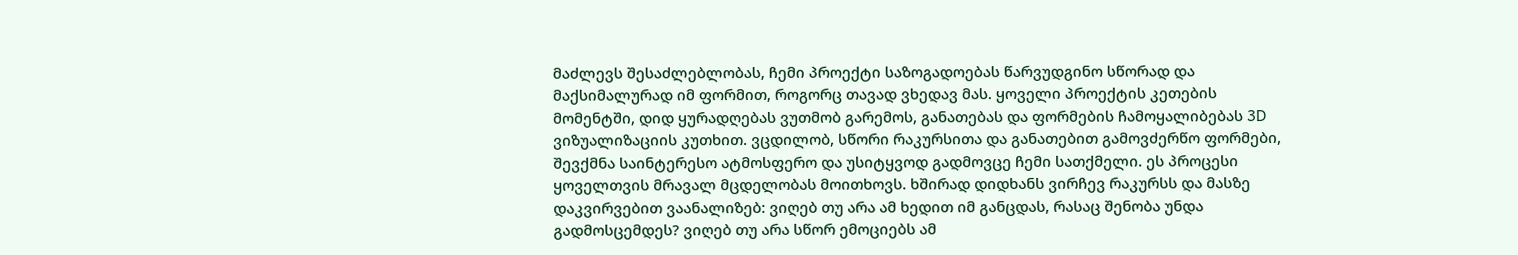მაძლევს შესაძლებლობას, ჩემი პროექტი საზოგადოებას წარვუდგინო სწორად და მაქსიმალურად იმ ფორმით, როგორც თავად ვხედავ მას. ყოველი პროექტის კეთების მომენტში, დიდ ყურადღებას ვუთმობ გარემოს, განათებას და ფორმების ჩამოყალიბებას 3D ვიზუალიზაციის კუთხით. ვცდილობ, სწორი რაკურსითა და განათებით გამოვძერწო ფორმები, შევქმნა საინტერესო ატმოსფერო და უსიტყვოდ გადმოვცე ჩემი სათქმელი. ეს პროცესი ყოველთვის მრავალ მცდელობას მოითხოვს. ხშირად დიდხანს ვირჩევ რაკურსს და მასზე დაკვირვებით ვაანალიზებ: ვიღებ თუ არა ამ ხედით იმ განცდას, რასაც შენობა უნდა გადმოსცემდეს? ვიღებ თუ არა სწორ ემოციებს ამ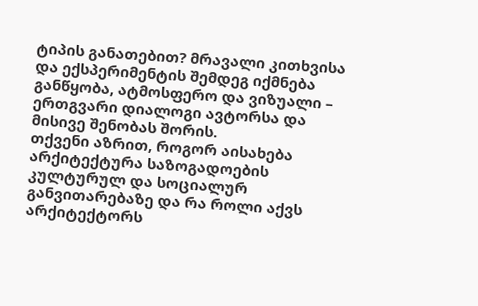ტიპის განათებით? მრავალი კითხვისა და ექსპერიმენტის შემდეგ იქმნება განწყობა, ატმოსფერო და ვიზუალი – ერთგვარი დიალოგი ავტორსა და მისივე შენობას შორის.
თქვენი აზრით, როგორ აისახება არქიტექტურა საზოგადოების კულტურულ და სოციალურ განვითარებაზე და რა როლი აქვს არქიტექტორს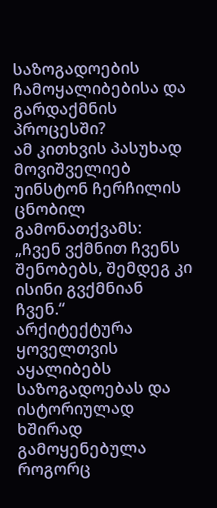საზოგადოების ჩამოყალიბებისა და გარდაქმნის პროცესში?
ამ კითხვის პასუხად მოვიშველიებ უინსტონ ჩერჩილის ცნობილ გამონათქვამს:
„ჩვენ ვქმნით ჩვენს შენობებს, შემდეგ კი ისინი გვქმნიან ჩვენ.“
არქიტექტურა ყოველთვის აყალიბებს საზოგადოებას და ისტორიულად ხშირად გამოყენებულა როგორც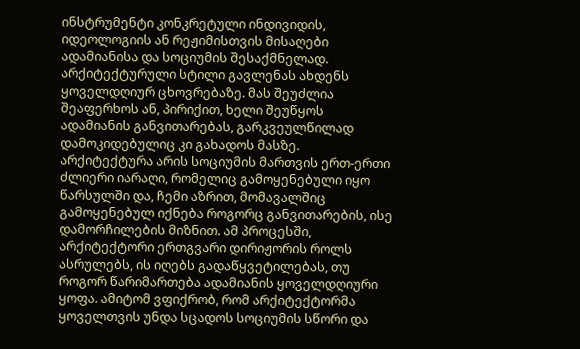ინსტრუმენტი კონკრეტული ინდივიდის, იდეოლოგიის ან რეჟიმისთვის მისაღები ადამიანისა და სოციუმის შესაქმნელად. არქიტექტურული სტილი გავლენას ახდენს ყოველდღიურ ცხოვრებაზე. მას შეუძლია შეაფერხოს ან, პირიქით, ხელი შეუწყოს ადამიანის განვითარებას, გარკვეულწილად დამოკიდებულიც კი გახადოს მასზე. არქიტექტურა არის სოციუმის მართვის ერთ-ერთი ძლიერი იარაღი, რომელიც გამოყენებული იყო წარსულში და, ჩემი აზრით, მომავალშიც გამოყენებულ იქნება როგორც განვითარების, ისე დამორჩილების მიზნით. ამ პროცესში, არქიტექტორი ერთგვარი დირიჟორის როლს ასრულებს, ის იღებს გადაწყვეტილებას, თუ როგორ წარიმართება ადამიანის ყოველდღიური ყოფა. ამიტომ ვფიქრობ, რომ არქიტექტორმა ყოველთვის უნდა სცადოს სოციუმის სწორი და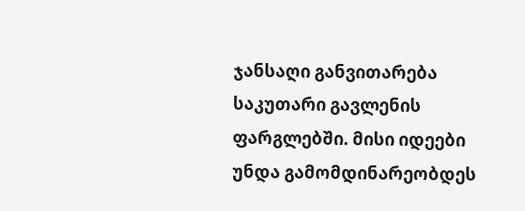ჯანსაღი განვითარება საკუთარი გავლენის ფარგლებში. მისი იდეები უნდა გამომდინარეობდეს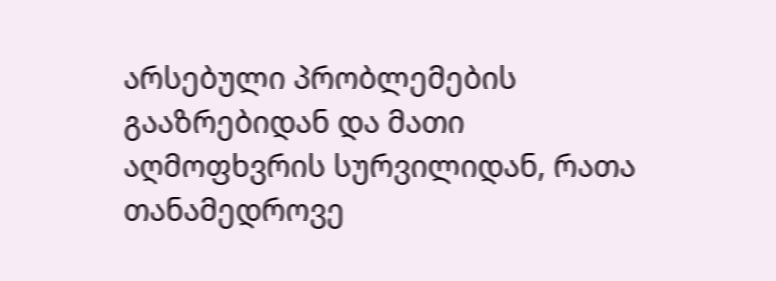არსებული პრობლემების გააზრებიდან და მათი აღმოფხვრის სურვილიდან, რათა თანამედროვე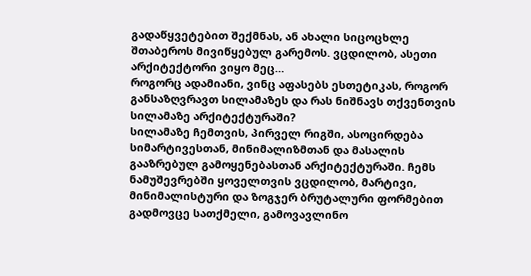გადაწყვეტებით შექმნას, ან ახალი სიცოცხლე შთაბეროს მივიწყებულ გარემოს. ვცდილობ, ასეთი არქიტექტორი ვიყო მეც…
როგორც ადამიანი, ვინც აფასებს ესთეტიკას, როგორ განსაზღვრავთ სილამაზეს და რას ნიშნავს თქვენთვის სილამაზე არქიტექტურაში?
სილამაზე ჩემთვის, პირველ რიგში, ასოცირდება სიმარტივესთან, მინიმალიზმთან და მასალის გააზრებულ გამოყენებასთან არქიტექტურაში. ჩემს ნამუშევრებში ყოველთვის ვცდილობ, მარტივი, მინიმალისტური და ზოგჯერ ბრუტალური ფორმებით გადმოვცე სათქმელი, გამოვავლინო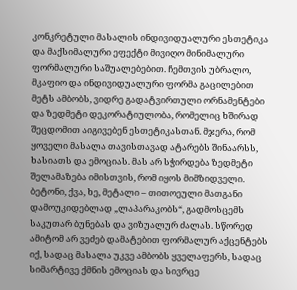კონკრეტული მასალის ინდივიდუალური ესთეტიკა და მაქსიმალური ეფექტი მივიღო მინიმალური ფორმალური საშუალებებით. ჩემთვის უბრალო, მკაფიო და ინდივიდუალური ფორმა გაცილებით მეტს ამბობს, ვიდრე გადატვირთული ორნამენტები და ზედმეტი დეკორატიულობა, რომელიც ხშირად შეცდომით აიგივებენ ესთეტიკასთან. მჯერა, რომ ყოველი მასალა თავისთავად ატარებს შინაარსს, ხასიათს და ემოციას. მას არ სჭირდება ზედმეტი შელამაზება იმისთვის, რომ იყოს მიმზიდველი. ბეტონი, ქვა, ხე, მეტალი – თითოეული მათგანი დამოუკიდებლად „ლაპარაკობს“, გადმოსცემს საკუთარ ბუნებას და ვიზუალურ ძალას. სწორედ ამიტომ არ ვეძებ დამატებით ფორმალურ აქცენტებს იქ, სადაც მასალა უკვე ამბობს ყველაფერს, სადაც სიმარტივე ქმნის ემოციას და სივრცე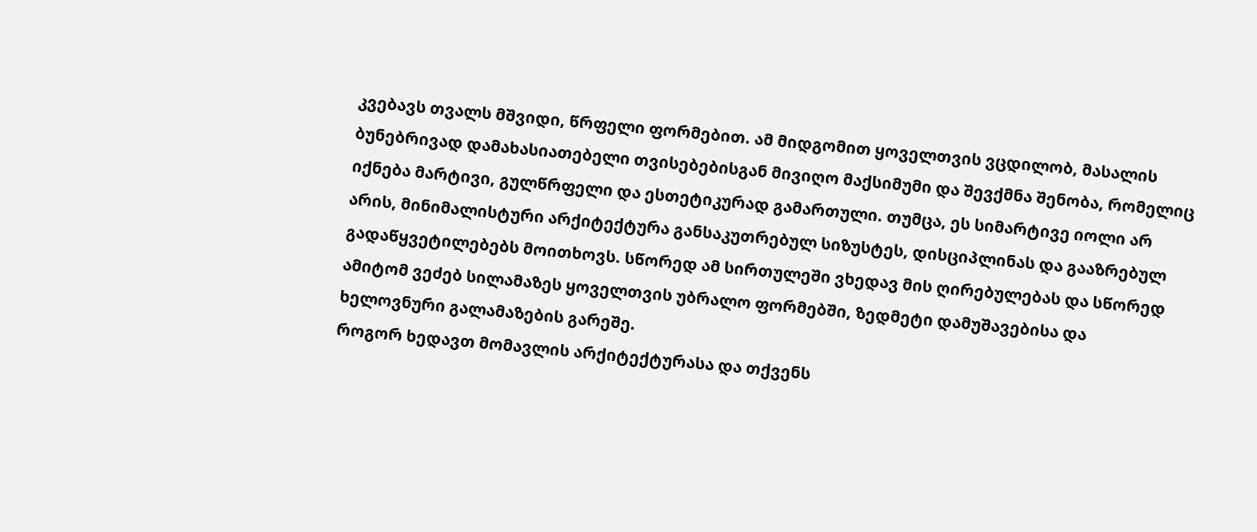კვებავს თვალს მშვიდი, წრფელი ფორმებით. ამ მიდგომით ყოველთვის ვცდილობ, მასალის ბუნებრივად დამახასიათებელი თვისებებისგან მივიღო მაქსიმუმი და შევქმნა შენობა, რომელიც იქნება მარტივი, გულწრფელი და ესთეტიკურად გამართული. თუმცა, ეს სიმარტივე იოლი არ არის, მინიმალისტური არქიტექტურა განსაკუთრებულ სიზუსტეს, დისციპლინას და გააზრებულ გადაწყვეტილებებს მოითხოვს. სწორედ ამ სირთულეში ვხედავ მის ღირებულებას და სწორედ ამიტომ ვეძებ სილამაზეს ყოველთვის უბრალო ფორმებში, ზედმეტი დამუშავებისა და ხელოვნური გალამაზების გარეშე.
როგორ ხედავთ მომავლის არქიტექტურასა და თქვენს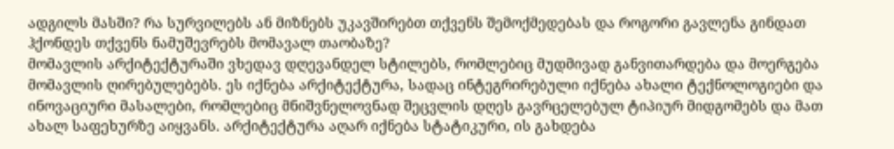ადგილს მასში? რა სურვილებს ან მიზნებს უკავშირებთ თქვენს შემოქმედებას და როგორი გავლენა გინდათ ჰქონდეს თქვენს ნამუშევრებს მომავალ თაობაზე?
მომავლის არქიტექტურაში ვხედავ დღევანდელ სტილებს, რომლებიც მუდმივად განვითარდება და მოერგება მომავლის ღირებულებებს. ეს იქნება არქიტექტურა, სადაც ინტეგრირებული იქნება ახალი ტექნოლოგიები და ინოვაციური მასალები, რომლებიც მნიშვნელოვნად შეცვლის დღეს გავრცელებულ ტიპიურ მიდგომებს და მათ ახალ საფეხურზე აიყვანს. არქიტექტურა აღარ იქნება სტატიკური, ის გახდება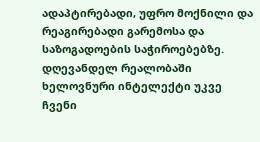ადაპტირებადი, უფრო მოქნილი და რეაგირებადი გარემოსა და საზოგადოების საჭიროებებზე. დღევანდელ რეალობაში ხელოვნური ინტელექტი უკვე ჩვენი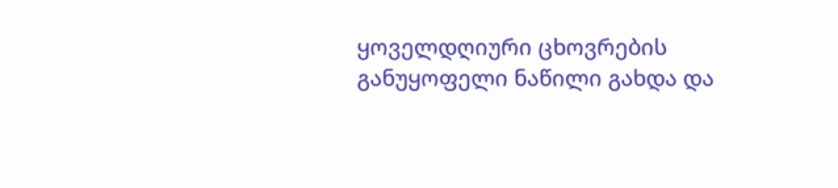ყოველდღიური ცხოვრების განუყოფელი ნაწილი გახდა და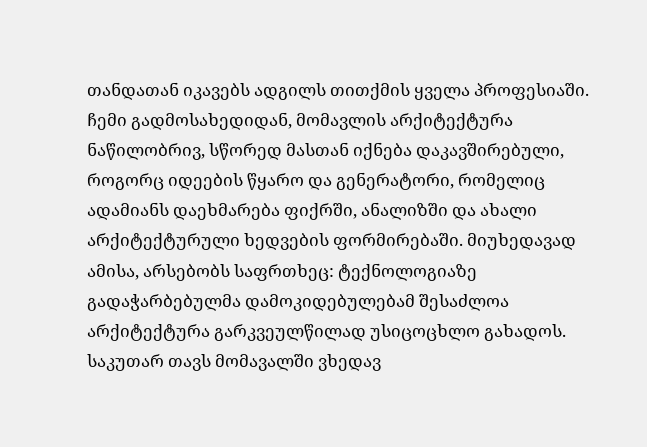თანდათან იკავებს ადგილს თითქმის ყველა პროფესიაში. ჩემი გადმოსახედიდან, მომავლის არქიტექტურა ნაწილობრივ, სწორედ მასთან იქნება დაკავშირებული, როგორც იდეების წყარო და გენერატორი, რომელიც ადამიანს დაეხმარება ფიქრში, ანალიზში და ახალი არქიტექტურული ხედვების ფორმირებაში. მიუხედავად ამისა, არსებობს საფრთხეც: ტექნოლოგიაზე გადაჭარბებულმა დამოკიდებულებამ შესაძლოა არქიტექტურა გარკვეულწილად უსიცოცხლო გახადოს. საკუთარ თავს მომავალში ვხედავ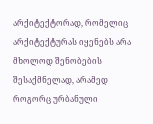არქიტექტორად, რომელიც არქიტექტურას იყენებს არა მხოლოდ შენობების შესაქმნელად, არამედ როგორც ურბანული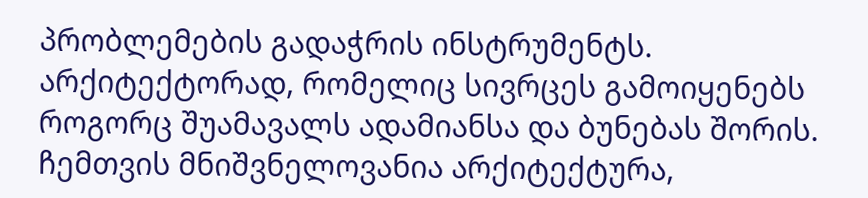პრობლემების გადაჭრის ინსტრუმენტს. არქიტექტორად, რომელიც სივრცეს გამოიყენებს როგორც შუამავალს ადამიანსა და ბუნებას შორის. ჩემთვის მნიშვნელოვანია არქიტექტურა,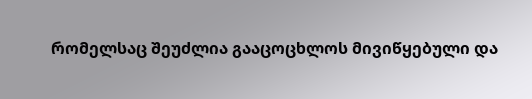რომელსაც შეუძლია გააცოცხლოს მივიწყებული და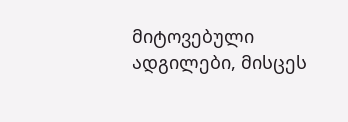მიტოვებული ადგილები, მისცეს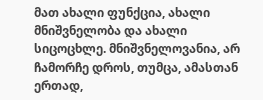მათ ახალი ფუნქცია, ახალი მნიშვნელობა და ახალი სიცოცხლე. მნიშვნელოვანია, არ ჩამორჩე დროს, თუმცა, ამასთან ერთად,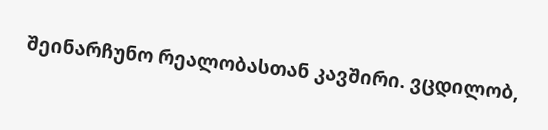შეინარჩუნო რეალობასთან კავშირი. ვცდილობ,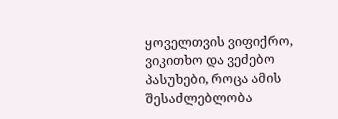ყოველთვის ვიფიქრო, ვიკითხო და ვეძებო პასუხები, როცა ამის შესაძლებლობა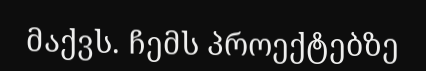მაქვს. ჩემს პროექტებზე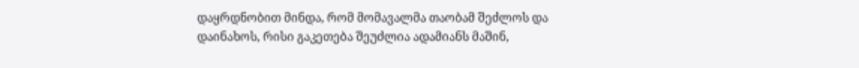დაყრდნობით მინდა, რომ მომავალმა თაობამ შეძლოს და დაინახოს, რისი გაკეთება შეუძლია ადამიანს მაშინ,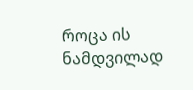როცა ის ნამდვილად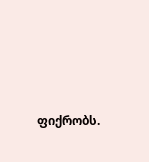ფიქრობს.